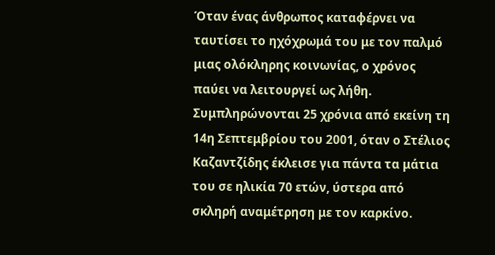Όταν ένας άνθρωπος καταφέρνει να ταυτίσει το ηχόχρωμά του με τον παλμό μιας ολόκληρης κοινωνίας, ο χρόνος παύει να λειτουργεί ως λήθη. Συμπληρώνονται 25 χρόνια από εκείνη τη 14η Σεπτεμβρίου του 2001, όταν ο Στέλιος Καζαντζίδης έκλεισε για πάντα τα μάτια του σε ηλικία 70 ετών, ύστερα από σκληρή αναμέτρηση με τον καρκίνο.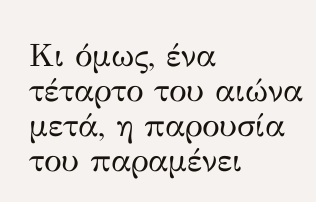Κι όμως, ένα τέταρτο του αιώνα μετά, η παρουσία του παραμένει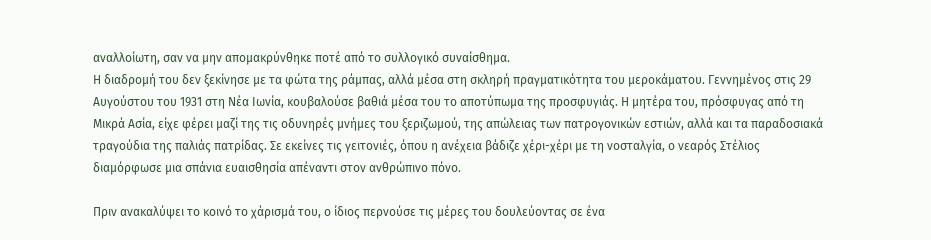αναλλοίωτη, σαν να μην απομακρύνθηκε ποτέ από το συλλογικό συναίσθημα.
Η διαδρομή του δεν ξεκίνησε με τα φώτα της ράμπας, αλλά μέσα στη σκληρή πραγματικότητα του μεροκάματου. Γεννημένος στις 29 Αυγούστου του 1931 στη Νέα Ιωνία, κουβαλούσε βαθιά μέσα του το αποτύπωμα της προσφυγιάς. Η μητέρα του, πρόσφυγας από τη Μικρά Ασία, είχε φέρει μαζί της τις οδυνηρές μνήμες του ξεριζωμού, της απώλειας των πατρογονικών εστιών, αλλά και τα παραδοσιακά τραγούδια της παλιάς πατρίδας. Σε εκείνες τις γειτονιές, όπου η ανέχεια βάδιζε χέρι-χέρι με τη νοσταλγία, ο νεαρός Στέλιος διαμόρφωσε μια σπάνια ευαισθησία απέναντι στον ανθρώπινο πόνο.

Πριν ανακαλύψει το κοινό το χάρισμά του, ο ίδιος περνούσε τις μέρες του δουλεύοντας σε ένα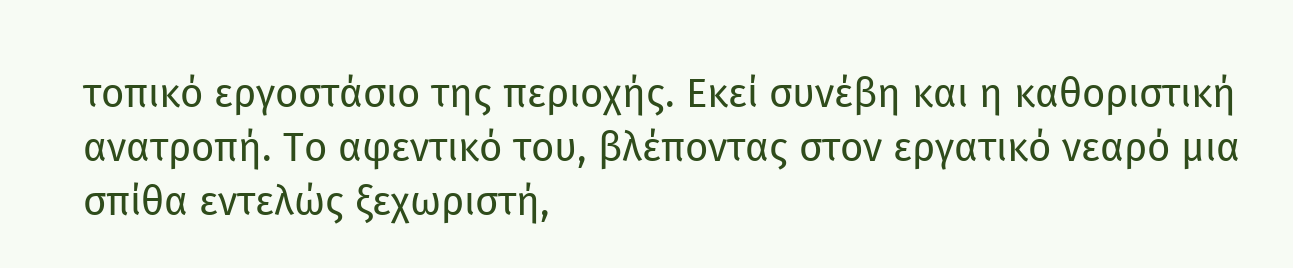τοπικό εργοστάσιο της περιοχής. Εκεί συνέβη και η καθοριστική ανατροπή. Το αφεντικό του, βλέποντας στον εργατικό νεαρό μια σπίθα εντελώς ξεχωριστή,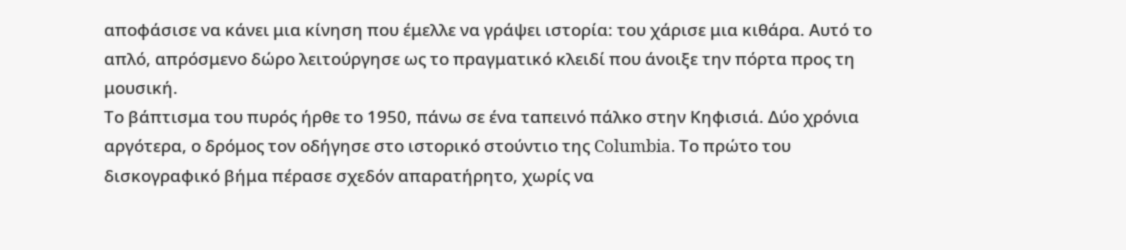αποφάσισε να κάνει μια κίνηση που έμελλε να γράψει ιστορία: του χάρισε μια κιθάρα. Αυτό το απλό, απρόσμενο δώρο λειτούργησε ως το πραγματικό κλειδί που άνοιξε την πόρτα προς τη μουσική.
Το βάπτισμα του πυρός ήρθε το 1950, πάνω σε ένα ταπεινό πάλκο στην Κηφισιά. Δύο χρόνια αργότερα, ο δρόμος τον οδήγησε στο ιστορικό στούντιο της Columbia. Το πρώτο του δισκογραφικό βήμα πέρασε σχεδόν απαρατήρητο, χωρίς να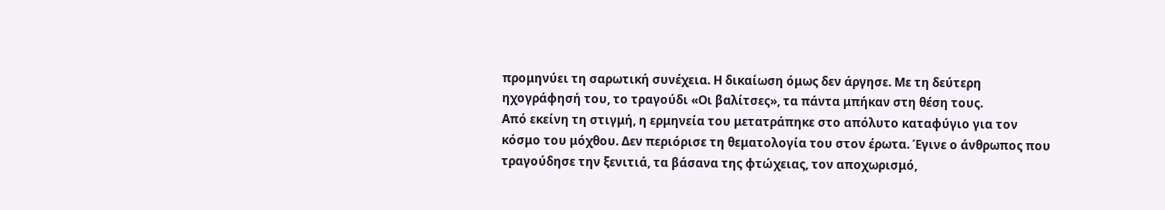προμηνύει τη σαρωτική συνέχεια. Η δικαίωση όμως δεν άργησε. Με τη δεύτερη ηχογράφησή του, το τραγούδι «Οι βαλίτσες», τα πάντα μπήκαν στη θέση τους.
Από εκείνη τη στιγμή, η ερμηνεία του μετατράπηκε στο απόλυτο καταφύγιο για τον κόσμο του μόχθου. Δεν περιόρισε τη θεματολογία του στον έρωτα. Έγινε ο άνθρωπος που τραγούδησε την ξενιτιά, τα βάσανα της φτώχειας, τον αποχωρισμό,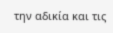την αδικία και τις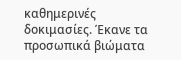καθημερινές δοκιμασίες. Έκανε τα προσωπικά βιώματα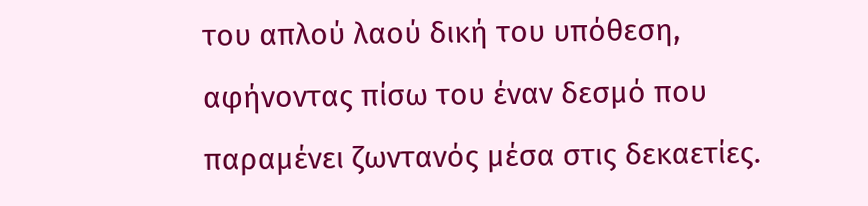του απλού λαού δική του υπόθεση, αφήνοντας πίσω του έναν δεσμό που παραμένει ζωντανός μέσα στις δεκαετίες.